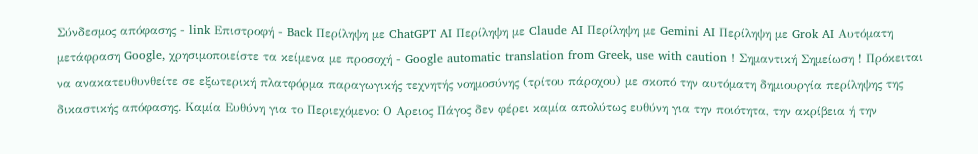Σύνδεσμος απόφασης - link Επιστροφή - Back Περίληψη με ChatGPT AI Περίληψη με Claude AI Περίληψη με Gemini AI Περίληψη με Grok AI Αυτόματη μετάφραση Google, χρησιμοποιείστε τα κείμενα με προσοχή - Google automatic translation from Greek, use with caution ! Σημαντική Σημείωση ! Πρόκειται να ανακατευθυνθείτε σε εξωτερική πλατφόρμα παραγωγικής τεχνητής νοημοσύνης (τρίτου πάροχου) με σκοπό την αυτόματη δημιουργία περίληψης της δικαστικής απόφασης. Καμία Ευθύνη για το Περιεχόμενο: Ο Αρειος Πάγος δεν φέρει καμία απολύτως ευθύνη για την ποιότητα, την ακρίβεια ή την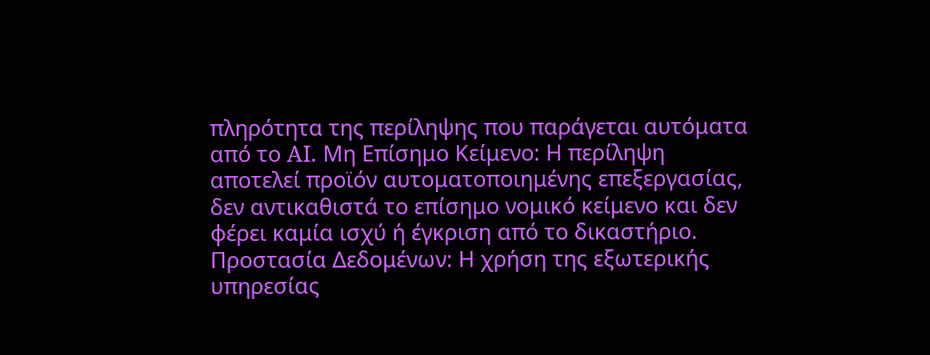πληρότητα της περίληψης που παράγεται αυτόματα από το AI. Μη Επίσημο Κείμενο: Η περίληψη αποτελεί προϊόν αυτοματοποιημένης επεξεργασίας, δεν αντικαθιστά το επίσημο νομικό κείμενο και δεν φέρει καμία ισχύ ή έγκριση από το δικαστήριο. Προστασία Δεδομένων: Η χρήση της εξωτερικής υπηρεσίας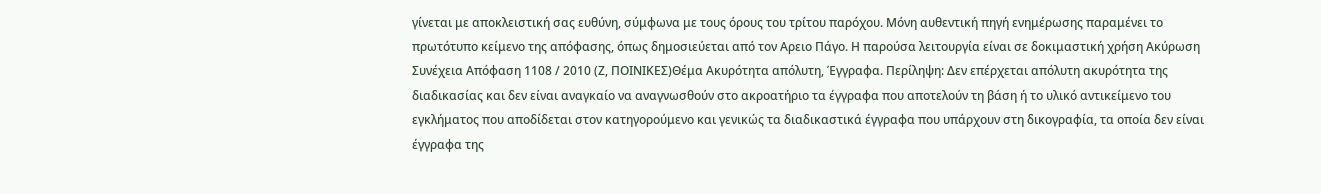γίνεται με αποκλειστική σας ευθύνη, σύμφωνα με τους όρους του τρίτου παρόχου. Μόνη αυθεντική πηγή ενημέρωσης παραμένει το πρωτότυπο κείμενο της απόφασης, όπως δημοσιεύεται από τον Αρειο Πάγο. Η παρούσα λειτουργία είναι σε δοκιμαστική χρήση Ακύρωση Συνέχεια Απόφαση 1108 / 2010 (Ζ, ΠΟΙΝΙΚΕΣ)Θέμα Ακυρότητα απόλυτη, Έγγραφα. Περίληψη: Δεν επέρχεται απόλυτη ακυρότητα της διαδικασίας και δεν είναι αναγκαίο να αναγνωσθούν στο ακροατήριο τα έγγραφα που αποτελούν τη βάση ή το υλικό αντικείμενο του εγκλήματος που αποδίδεται στον κατηγορούμενο και γενικώς τα διαδικαστικά έγγραφα που υπάρχουν στη δικογραφία, τα οποία δεν είναι έγγραφα της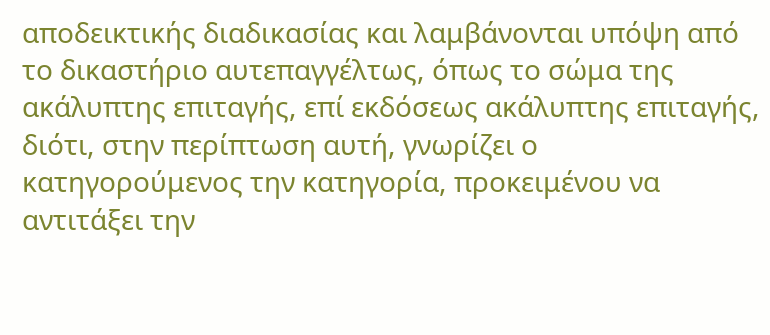αποδεικτικής διαδικασίας και λαμβάνονται υπόψη από το δικαστήριο αυτεπαγγέλτως, όπως το σώμα της ακάλυπτης επιταγής, επί εκδόσεως ακάλυπτης επιταγής, διότι, στην περίπτωση αυτή, γνωρίζει ο κατηγορούμενος την κατηγορία, προκειμένου να αντιτάξει την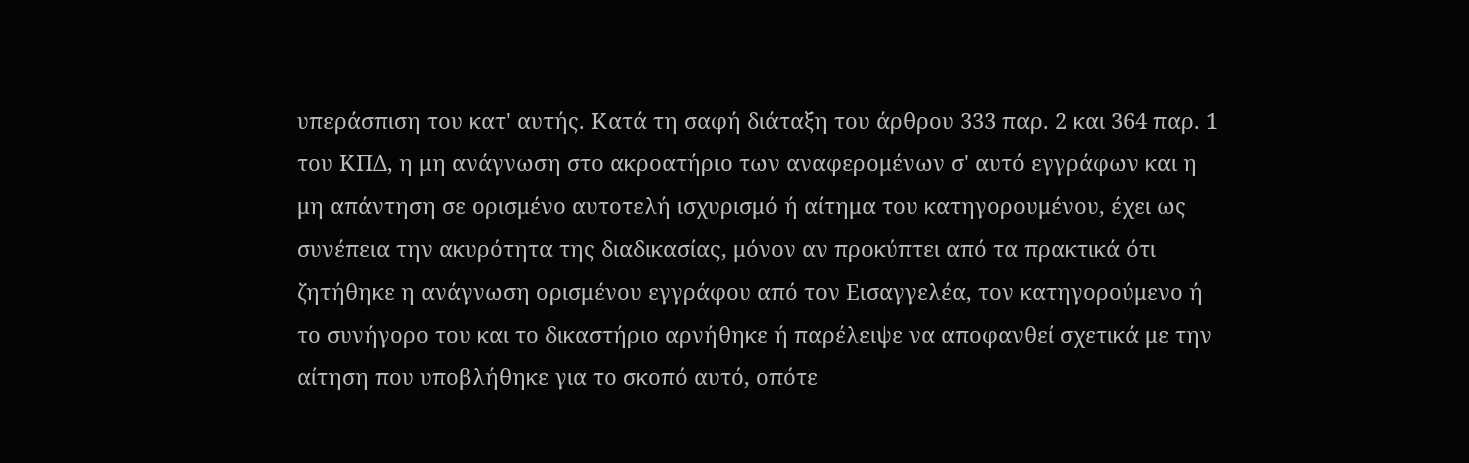υπεράσπιση του κατ' αυτής. Κατά τη σαφή διάταξη του άρθρου 333 παρ. 2 και 364 παρ. 1 του ΚΠΔ, η μη ανάγνωση στο ακροατήριο των αναφερομένων σ' αυτό εγγράφων και η μη απάντηση σε ορισμένο αυτοτελή ισχυρισμό ή αίτημα του κατηγορουμένου, έχει ως συνέπεια την ακυρότητα της διαδικασίας, μόνον αν προκύπτει από τα πρακτικά ότι ζητήθηκε η ανάγνωση ορισμένου εγγράφου από τον Εισαγγελέα, τον κατηγορούμενο ή το συνήγορο του και το δικαστήριο αρνήθηκε ή παρέλειψε να αποφανθεί σχετικά με την αίτηση που υποβλήθηκε για το σκοπό αυτό, οπότε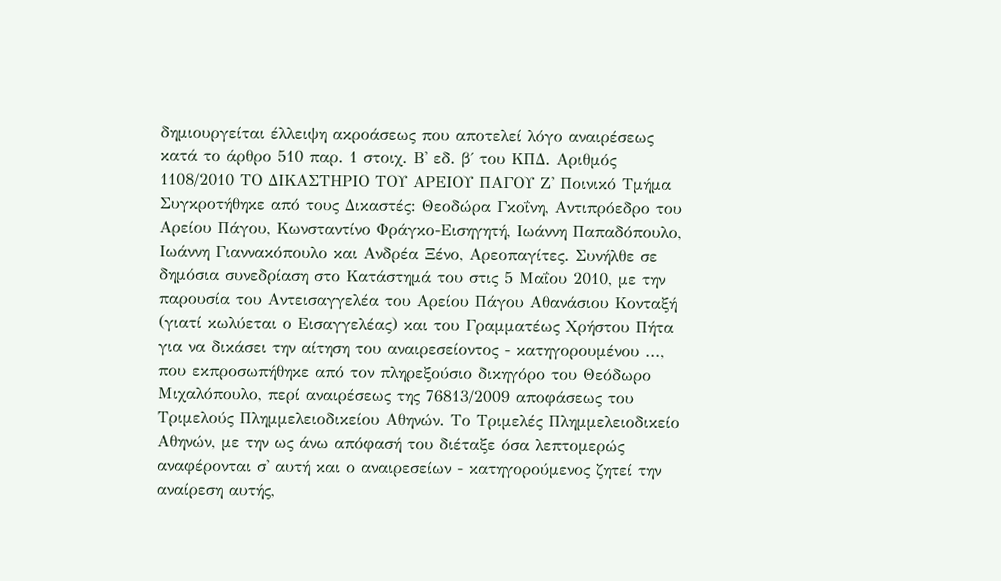δημιουργείται έλλειψη ακροάσεως που αποτελεί λόγο αναιρέσεως κατά το άρθρο 510 παρ. 1 στοιχ. Β' εδ. β΄ του ΚΠΔ. Αριθμός 1108/2010 ΤΟ ΔΙΚΑΣΤΗΡΙΟ ΤΟΥ ΑΡΕΙΟΥ ΠΑΓΟΥ Ζ' Ποινικό Τμήμα Συγκροτήθηκε από τους Δικαστές: Θεοδώρα Γκοΐνη, Αντιπρόεδρο του Αρείου Πάγου, Κωνσταντίνο Φράγκο-Εισηγητή, Ιωάννη Παπαδόπουλο, Ιωάννη Γιαννακόπουλο και Ανδρέα Ξένο, Αρεοπαγίτες. Συνήλθε σε δημόσια συνεδρίαση στο Κατάστημά του στις 5 Μαΐου 2010, με την παρουσία του Αντεισαγγελέα του Αρείου Πάγου Αθανάσιου Κονταξή (γιατί κωλύεται ο Εισαγγελέας) και του Γραμματέως Χρήστου Πήτα για να δικάσει την αίτηση του αναιρεσείοντος - κατηγορουμένου ..., που εκπροσωπήθηκε από τον πληρεξούσιο δικηγόρο του Θεόδωρο Μιχαλόπουλο, περί αναιρέσεως της 76813/2009 αποφάσεως του Τριμελούς Πλημμελειοδικείου Αθηνών. Το Τριμελές Πλημμελειοδικείο Αθηνών, με την ως άνω απόφασή του διέταξε όσα λεπτομερώς αναφέρονται σ' αυτή και ο αναιρεσείων - κατηγορούμενος ζητεί την αναίρεση αυτής,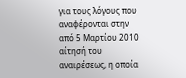για τους λόγους που αναφέρονται στην από 5 Μαρτίου 2010 αίτησή του αναιρέσεως, η οποία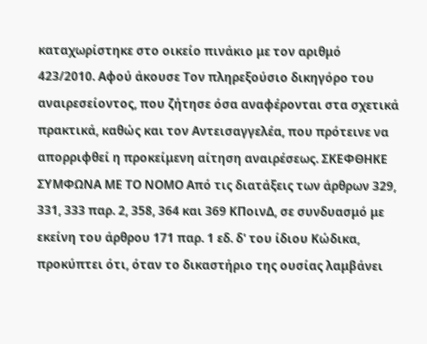καταχωρίστηκε στο οικείο πινάκιο με τον αριθμό 423/2010. Αφού άκουσε Τον πληρεξούσιο δικηγόρο του αναιρεσείοντος, που ζήτησε όσα αναφέρονται στα σχετικά πρακτικά, καθώς και τον Αντεισαγγελέα, που πρότεινε να απορριφθεί η προκείμενη αίτηση αναιρέσεως. ΣΚΕΦΘΗΚΕ ΣΥΜΦΩΝΑ ΜΕ ΤΟ ΝΟΜΟ Από τις διατάξεις των άρθρων 329, 331, 333 παρ. 2, 358, 364 και 369 ΚΠοινΔ, σε συνδυασμό με εκείνη του άρθρου 171 παρ. 1 εδ. δ' του ίδιου Κώδικα, προκύπτει ότι, όταν το δικαστήριο της ουσίας λαμβάνει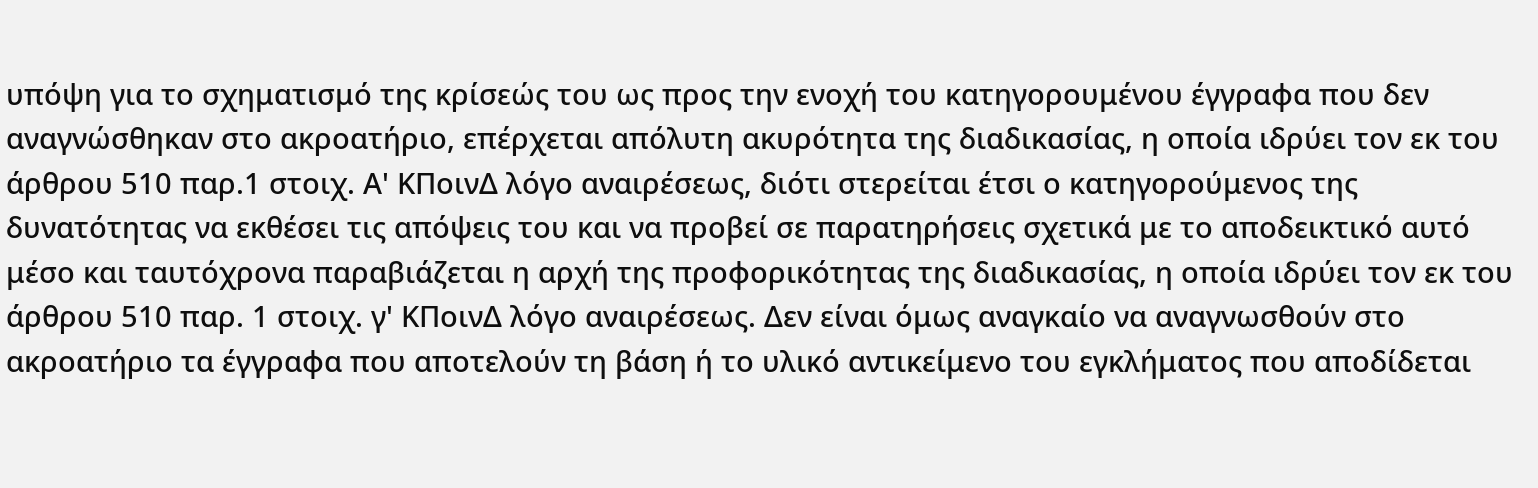υπόψη για το σχηματισμό της κρίσεώς του ως προς την ενοχή του κατηγορουμένου έγγραφα που δεν αναγνώσθηκαν στο ακροατήριο, επέρχεται απόλυτη ακυρότητα της διαδικασίας, η οποία ιδρύει τον εκ του άρθρου 510 παρ.1 στοιχ. Α' ΚΠοινΔ λόγο αναιρέσεως, διότι στερείται έτσι ο κατηγορούμενος της δυνατότητας να εκθέσει τις απόψεις του και να προβεί σε παρατηρήσεις σχετικά με το αποδεικτικό αυτό μέσο και ταυτόχρονα παραβιάζεται η αρχή της προφορικότητας της διαδικασίας, η οποία ιδρύει τον εκ του άρθρου 510 παρ. 1 στοιχ. γ' ΚΠοινΔ λόγο αναιρέσεως. Δεν είναι όμως αναγκαίο να αναγνωσθούν στο ακροατήριο τα έγγραφα που αποτελούν τη βάση ή το υλικό αντικείμενο του εγκλήματος που αποδίδεται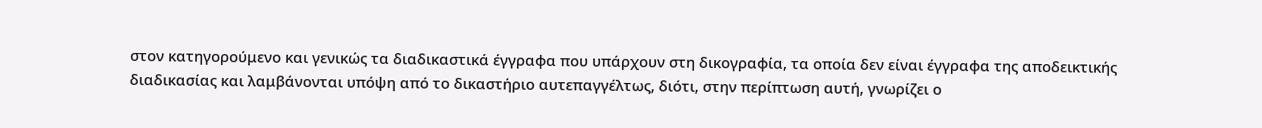στον κατηγορούμενο και γενικώς τα διαδικαστικά έγγραφα που υπάρχουν στη δικογραφία, τα οποία δεν είναι έγγραφα της αποδεικτικής διαδικασίας και λαμβάνονται υπόψη από το δικαστήριο αυτεπαγγέλτως, διότι, στην περίπτωση αυτή, γνωρίζει ο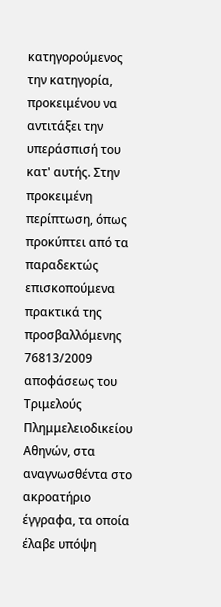κατηγορούμενος την κατηγορία, προκειμένου να αντιτάξει την υπεράσπισή του κατ' αυτής. Στην προκειμένη περίπτωση, όπως προκύπτει από τα παραδεκτώς επισκοπούμενα πρακτικά της προσβαλλόμενης 76813/2009 αποφάσεως του Τριμελούς Πλημμελειοδικείου Αθηνών, στα αναγνωσθέντα στο ακροατήριο έγγραφα, τα οποία έλαβε υπόψη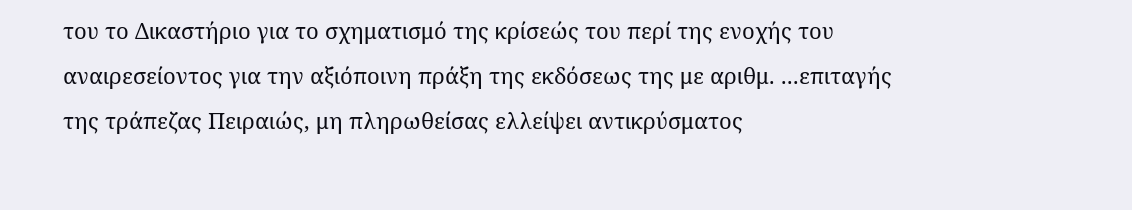του το Δικαστήριο για το σχηματισμό της κρίσεώς του περί της ενοχής του αναιρεσείοντος για την αξιόποινη πράξη της εκδόσεως της με αριθμ. ...επιταγής της τράπεζας Πειραιώς, μη πληρωθείσας ελλείψει αντικρύσματος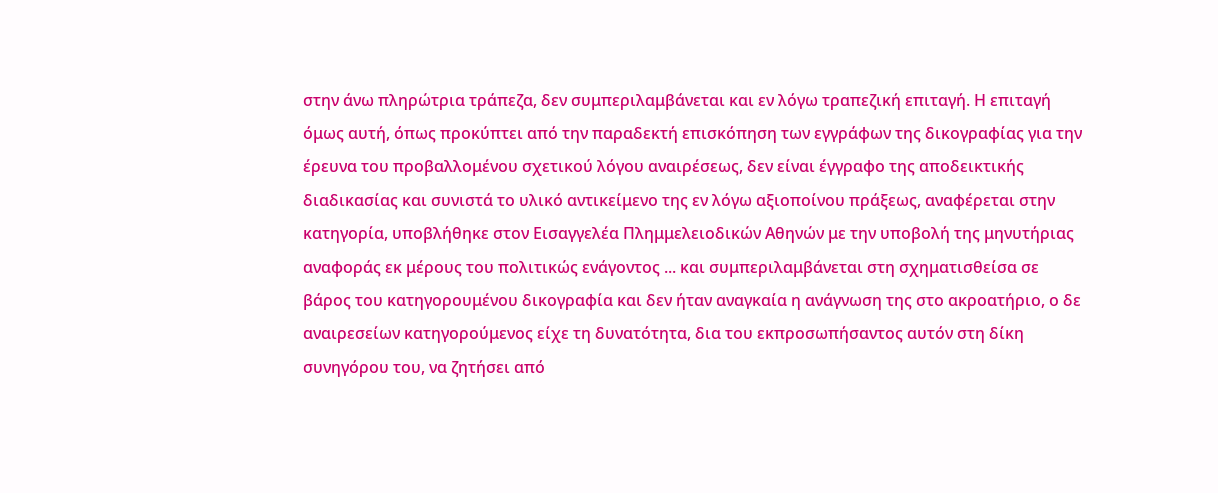στην άνω πληρώτρια τράπεζα, δεν συμπεριλαμβάνεται και εν λόγω τραπεζική επιταγή. Η επιταγή όμως αυτή, όπως προκύπτει από την παραδεκτή επισκόπηση των εγγράφων της δικογραφίας για την έρευνα του προβαλλομένου σχετικού λόγου αναιρέσεως, δεν είναι έγγραφο της αποδεικτικής διαδικασίας και συνιστά το υλικό αντικείμενο της εν λόγω αξιοποίνου πράξεως, αναφέρεται στην κατηγορία, υποβλήθηκε στον Εισαγγελέα Πλημμελειοδικών Αθηνών με την υποβολή της μηνυτήριας αναφοράς εκ μέρους του πολιτικώς ενάγοντος ... και συμπεριλαμβάνεται στη σχηματισθείσα σε βάρος του κατηγορουμένου δικογραφία και δεν ήταν αναγκαία η ανάγνωση της στο ακροατήριο, ο δε αναιρεσείων κατηγορούμενος είχε τη δυνατότητα, δια του εκπροσωπήσαντος αυτόν στη δίκη συνηγόρου του, να ζητήσει από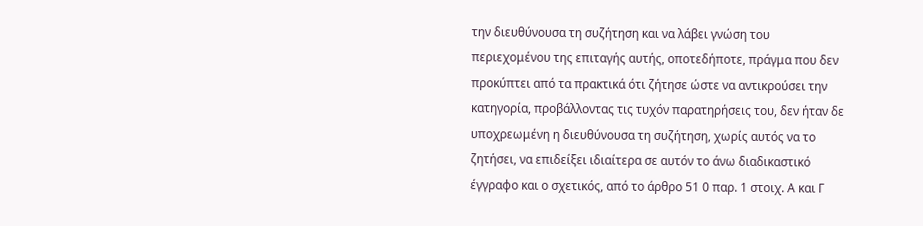την διευθύνουσα τη συζήτηση και να λάβει γνώση του περιεχομένου της επιταγής αυτής, οποτεδήποτε, πράγμα που δεν προκύπτει από τα πρακτικά ότι ζήτησε ώστε να αντικρούσει την κατηγορία, προβάλλοντας τις τυχόν παρατηρήσεις του, δεν ήταν δε υποχρεωμένη η διευθύνουσα τη συζήτηση, χωρίς αυτός να το ζητήσει, να επιδείξει ιδιαίτερα σε αυτόν το άνω διαδικαστικό έγγραφο και ο σχετικός, από το άρθρο 51 0 παρ. 1 στοιχ. Α και Γ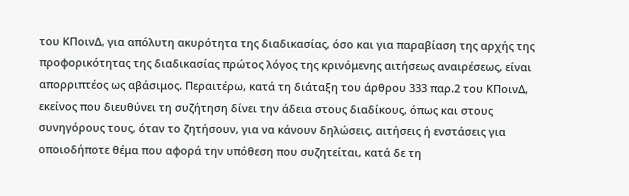του ΚΠοινΔ, για απόλυτη ακυρότητα της διαδικασίας, όσο και για παραβίαση της αρχής της προφορικότητας της διαδικασίας πρώτος λόγος της κρινόμενης αιτήσεως αναιρέσεως, είναι απορριπτέος ως αβάσιμος. Περαιτέρω, κατά τη διάταξη του άρθρου 333 παρ.2 του ΚΠοινΔ, εκείνος που διευθύνει τη συζήτηση δίνει την άδεια στους διαδίκους, όπως και στους συνηγόρους τους, όταν το ζητήσουν, για να κάνουν δηλώσεις, αιτήσεις ή ενστάσεις για οποιοδήποτε θέμα που αφορά την υπόθεση που συζητείται, κατά δε τη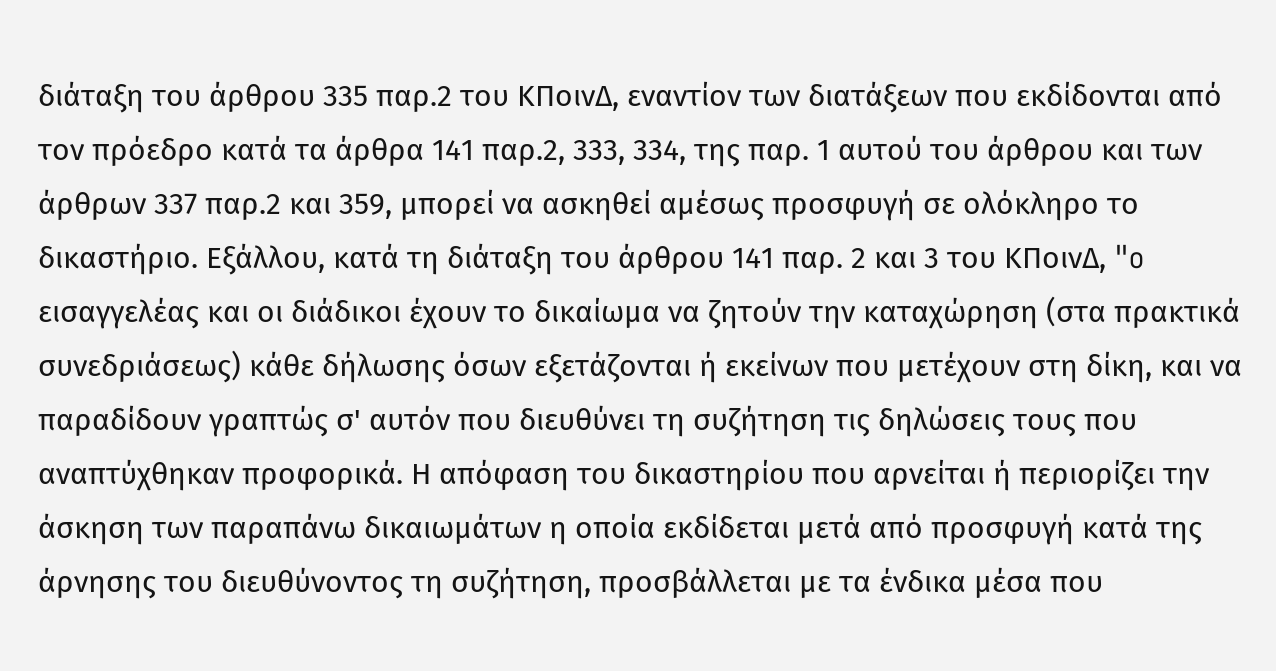διάταξη του άρθρου 335 παρ.2 του ΚΠοινΔ, εναντίον των διατάξεων που εκδίδονται από τον πρόεδρο κατά τα άρθρα 141 παρ.2, 333, 334, της παρ. 1 αυτού του άρθρου και των άρθρων 337 παρ.2 και 359, μπορεί να ασκηθεί αμέσως προσφυγή σε ολόκληρο το δικαστήριο. Εξάλλου, κατά τη διάταξη του άρθρου 141 παρ. 2 και 3 του ΚΠοινΔ, "o εισαγγελέας και οι διάδικοι έχουν το δικαίωμα να ζητούν την καταχώρηση (στα πρακτικά συνεδριάσεως) κάθε δήλωσης όσων εξετάζονται ή εκείνων που μετέχουν στη δίκη, και να παραδίδουν γραπτώς σ' αυτόν που διευθύνει τη συζήτηση τις δηλώσεις τους που αναπτύχθηκαν προφορικά. Η απόφαση του δικαστηρίου που αρνείται ή περιορίζει την άσκηση των παραπάνω δικαιωμάτων η οποία εκδίδεται μετά από προσφυγή κατά της άρνησης του διευθύνοντος τη συζήτηση, προσβάλλεται με τα ένδικα μέσα που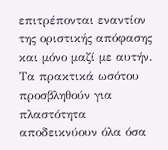επιτρέπονται εναντίον της οριστικής απόφασης και μόνο μαζί με αυτήν. Τα πρακτικά ωσότου προσβληθούν για πλαστότητα αποδεικνύουν όλα όσα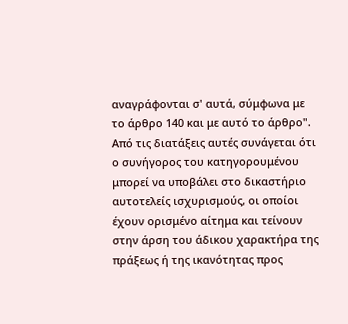αναγράφονται σ' αυτά, σύμφωνα με το άρθρο 140 και με αυτό το άρθρο". Από τις διατάξεις αυτές συνάγεται ότι ο συνήγορος του κατηγορουμένου μπορεί να υποβάλει στο δικαστήριο αυτοτελείς ισχυρισμούς, οι οποίοι έχουν ορισμένο αίτημα και τείνουν στην άρση του άδικου χαρακτήρα της πράξεως ή της ικανότητας προς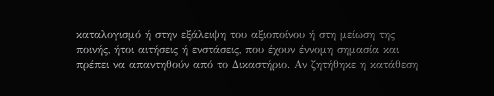καταλογισμό ή στην εξάλειψη του αξιοποίνου ή στη μείωση της ποινής, ήτοι αιτήσεις ή ενστάσεις, που έχουν έννομη σημασία και πρέπει να απαντηθούν από το Δικαστήριο. Αν ζητήθηκε η κατάθεση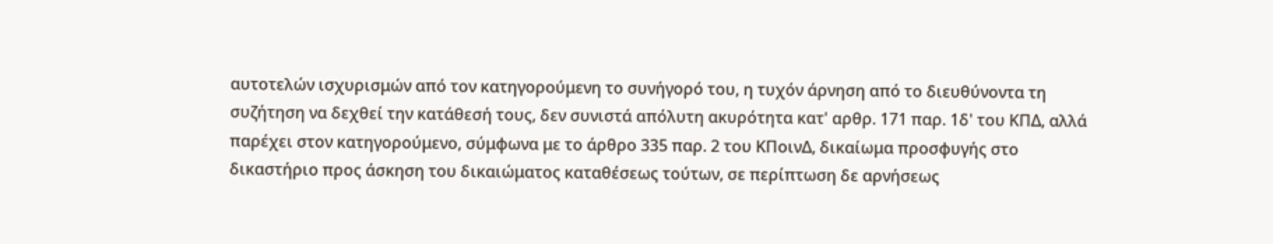αυτοτελών ισχυρισμών από τον κατηγορούμενη το συνήγορό του, η τυχόν άρνηση από το διευθύνοντα τη συζήτηση να δεχθεί την κατάθεσή τους, δεν συνιστά απόλυτη ακυρότητα κατ' αρθρ. 171 παρ. 1δ' του ΚΠΔ, αλλά παρέχει στον κατηγορούμενο, σύμφωνα με το άρθρο 335 παρ. 2 του ΚΠοινΔ, δικαίωμα προσφυγής στο δικαστήριο προς άσκηση του δικαιώματος καταθέσεως τούτων, σε περίπτωση δε αρνήσεως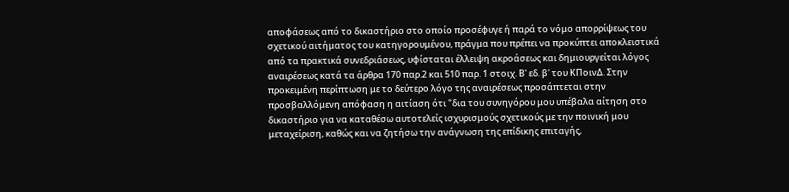αποφάσεως από το δικαστήριο στο οποίο προσέφυγε ή παρά το νόμο απορρίψεως του σχετικού αιτήματος του κατηγορουμένου, πράγμα που πρέπει να προκύπτει αποκλειστικά από τα πρακτικά συνεδριάσεως, υφίσταται έλλειψη ακροάσεως και δημιουργείται λόγος αναιρέσεως κατά τα άρθρα 170 παρ.2 και 510 παρ. 1 στοιχ. Β' εδ. β' του ΚΠοινΔ. Στην προκειμένη περίπτωση με το δεύτερο λόγο της αναιρέσεως προσάπτεται στην προσβαλλόμενη απόφαση η αιτίαση ότι "δια του συνηγόρου μου υπέβαλα αίτηση στο δικαστήριο για να καταθέσω αυτοτελείς ισχυρισμούς σχετικούς με την ποινική μου μεταχείριση, καθώς και να ζητήσω την ανάγνωση της επίδικης επιταγής,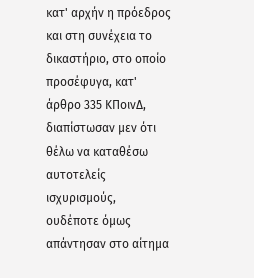κατ' αρχήν η πρόεδρος και στη συνέχεια το δικαστήριο, στο οποίο προσέφυγα, κατ' άρθρο 335 ΚΠοινΔ, διαπίστωσαν μεν ότι θέλω να καταθέσω αυτοτελείς ισχυρισμούς, ουδέποτε όμως απάντησαν στο αίτημα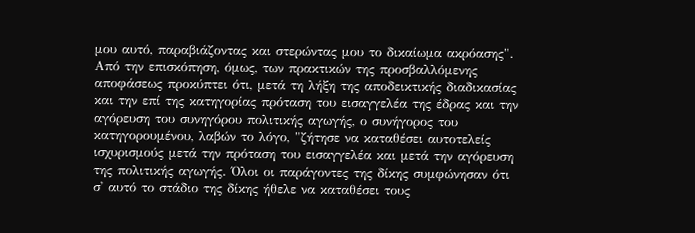μου αυτό, παραβιάζοντας και στερώντας μου το δικαίωμα ακρόασης". Από την επισκόπηση, όμως, των πρακτικών της προσβαλλόμενης αποφάσεως προκύπτει ότι, μετά τη λήξη της αποδεικτικής διαδικασίας και την επί της κατηγορίας πρόταση του εισαγγελέα της έδρας και την αγόρευση του συνηγόρου πολιτικής αγωγής, ο συνήγορος του κατηγορουμένου, λαβών το λόγο, "ζήτησε να καταθέσει αυτοτελείς ισχυρισμούς μετά την πρόταση του εισαγγελέα και μετά την αγόρευση της πολιτικής αγωγής. Όλοι οι παράγοντες της δίκης συμφώνησαν ότι σ' αυτό το στάδιο της δίκης ήθελε να καταθέσει τους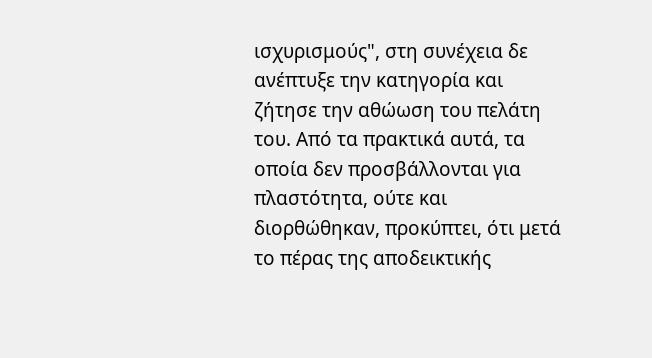ισχυρισμούς", στη συνέχεια δε ανέπτυξε την κατηγορία και ζήτησε την αθώωση του πελάτη του. Από τα πρακτικά αυτά, τα οποία δεν προσβάλλονται για πλαστότητα, ούτε και διορθώθηκαν, προκύπτει, ότι μετά το πέρας της αποδεικτικής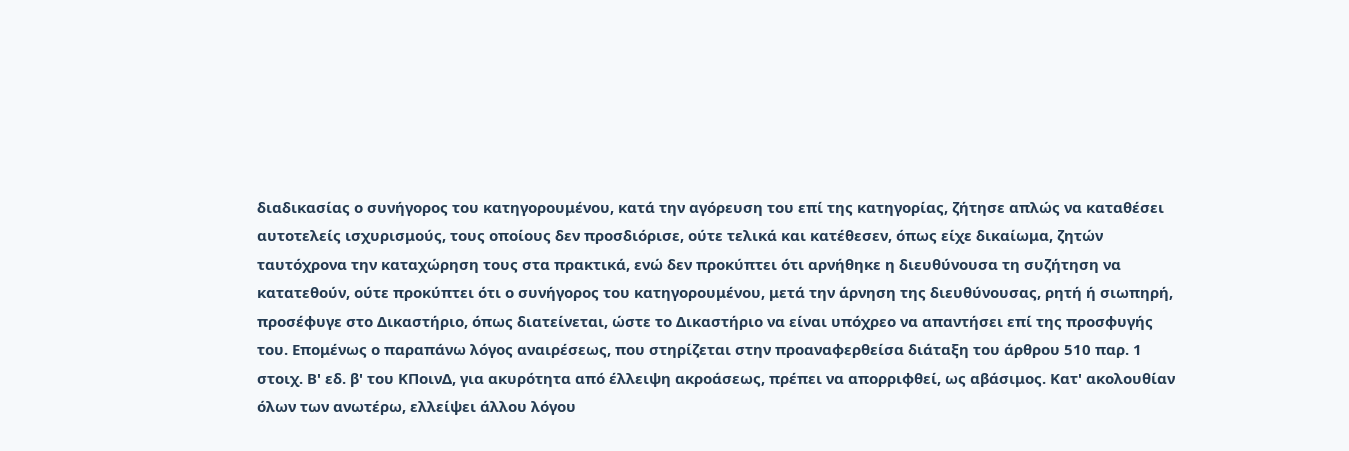διαδικασίας ο συνήγορος του κατηγορουμένου, κατά την αγόρευση του επί της κατηγορίας, ζήτησε απλώς να καταθέσει αυτοτελείς ισχυρισμούς, τους οποίους δεν προσδιόρισε, ούτε τελικά και κατέθεσεν, όπως είχε δικαίωμα, ζητών ταυτόχρονα την καταχώρηση τους στα πρακτικά, ενώ δεν προκύπτει ότι αρνήθηκε η διευθύνουσα τη συζήτηση να κατατεθούν, ούτε προκύπτει ότι ο συνήγορος του κατηγορουμένου, μετά την άρνηση της διευθύνουσας, ρητή ή σιωπηρή, προσέφυγε στο Δικαστήριο, όπως διατείνεται, ώστε το Δικαστήριο να είναι υπόχρεο να απαντήσει επί της προσφυγής του. Επομένως ο παραπάνω λόγος αναιρέσεως, που στηρίζεται στην προαναφερθείσα διάταξη του άρθρου 510 παρ. 1 στοιχ. Β' εδ. β' του ΚΠοινΔ, για ακυρότητα από έλλειψη ακροάσεως, πρέπει να απορριφθεί, ως αβάσιμος. Κατ' ακολουθίαν όλων των ανωτέρω, ελλείψει άλλου λόγου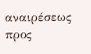αναιρέσεως προς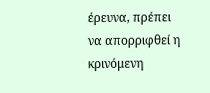έρευνα, πρέπει να απορριφθεί η κρινόμενη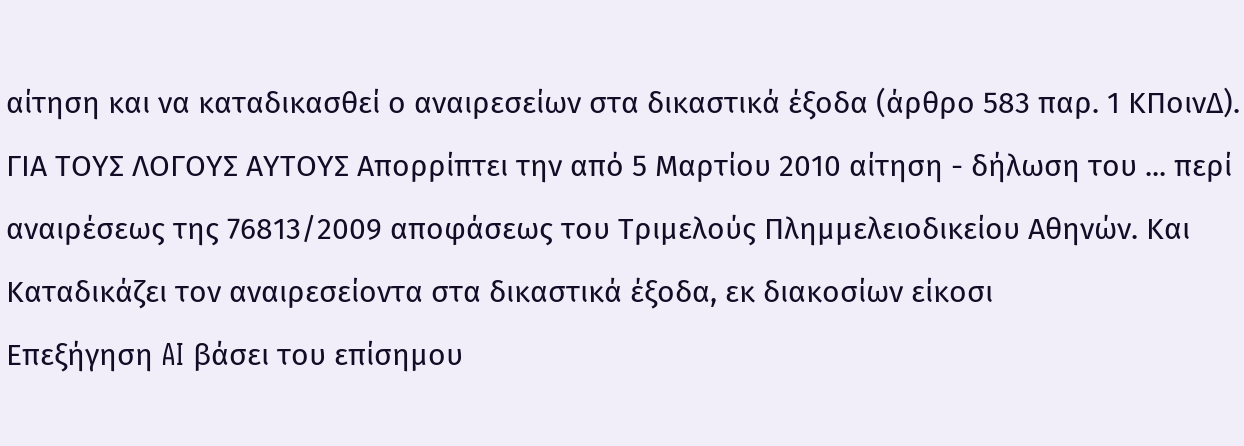αίτηση και να καταδικασθεί ο αναιρεσείων στα δικαστικά έξοδα (άρθρο 583 παρ. 1 ΚΠοινΔ). ΓΙΑ ΤΟΥΣ ΛΟΓΟΥΣ ΑΥΤΟΥΣ Απορρίπτει την από 5 Μαρτίου 2010 αίτηση - δήλωση του ... περί αναιρέσεως της 76813/2009 αποφάσεως του Τριμελούς Πλημμελειοδικείου Αθηνών. Και Καταδικάζει τον αναιρεσείοντα στα δικαστικά έξοδα, εκ διακοσίων είκοσι
Επεξήγηση AI βάσει του επίσημου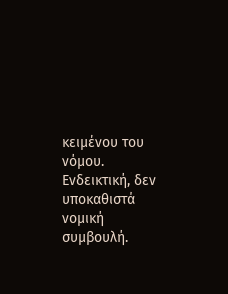κειμένου του νόμου. Ενδεικτική, δεν υποκαθιστά νομική συμβουλή.